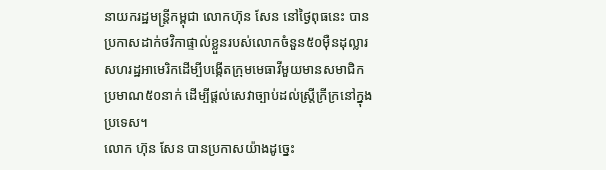នាយករដ្ឋមន្ត្រីកម្ពុជា លោកហ៊ុន សែន នៅថ្ងៃពុធនេះ បានប្រកាសដាក់ថវិកាផ្ទាល់ខ្លួនរបស់លោកចំនួន៥០ម៉ឺនដុល្លារសហរដ្ឋអាមេរិកដើម្បីបង្កើតក្រុមមេធាវីមួយមានសមាជិកប្រមាណ៥០នាក់ ដើម្បីផ្តល់សេវាច្បាប់ដល់ស្ត្រីក្រីក្រនៅក្នុងប្រទេស។
លោក ហ៊ុន សែន បានប្រកាសយ៉ាងដូច្នេះ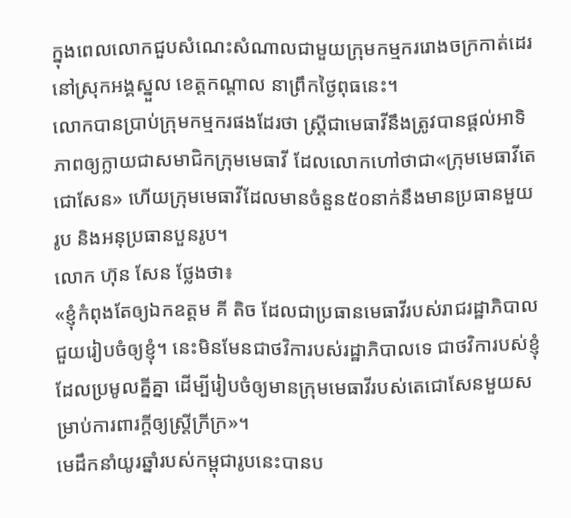ក្នុងពេលលោកជួបសំណេះសំណាលជាមួយក្រុមកម្មកររោងចក្រកាត់ដេរនៅស្រុកអង្គស្នួល ខេត្តកណ្តាល នាព្រឹកថ្ងៃពុធនេះ។
លោកបានប្រាប់ក្រុមកម្មករផងដែរថា ស្ត្រីជាមេធាវីនឹងត្រូវបានផ្តល់អាទិភាពឲ្យក្លាយជាសមាជិកក្រុមមេធាវី ដែលលោកហៅថាជា«ក្រុមមេធាវីតេជោសែន» ហើយក្រុមមេធាវីដែលមានចំនួន៥០នាក់នឹងមានប្រធានមួយរូប និងអនុប្រធានបួនរូប។
លោក ហ៊ុន សែន ថ្លែងថា៖
«ខ្ញុំកំពុងតែឲ្យឯកឧត្តម គី តិច ដែលជាប្រធានមេធាវីរបស់រាជរដ្ឋាភិបាល ជួយរៀបចំឲ្យខ្ញុំ។ នេះមិនមែនជាថវិការបស់រដ្ឋាភិបាលទេ ជាថវិការបស់ខ្ញុំ ដែលប្រមូលគ្នីគ្នា ដើម្បីរៀបចំឲ្យមានក្រុមមេធាវីរបស់តេជោសែនមួយសម្រាប់ការពារក្តីឲ្យស្ត្រីក្រីក្រ»។
មេដឹកនាំយូរឆ្នាំរបស់កម្ពុជារូបនេះបានប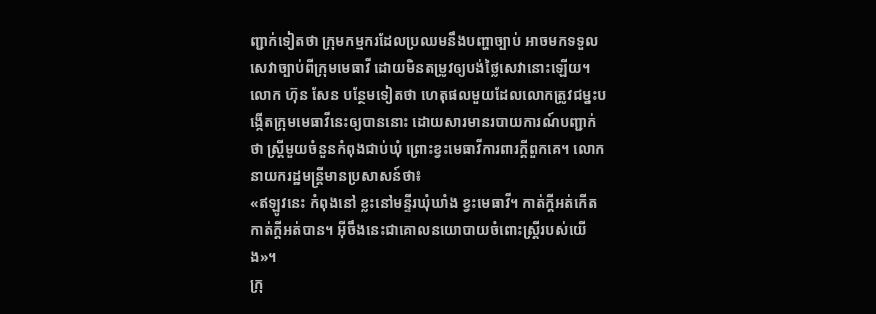ញ្ជាក់ទៀតថា ក្រុមកម្មករដែលប្រឈមនឹងបញ្ហាច្បាប់ អាចមកទទួលសេវាច្បាប់ពីក្រុមមេធាវី ដោយមិនតម្រូវឲ្យបង់ថ្លៃសេវានោះឡើយ។
លោក ហ៊ុន សែន បន្ថែមទៀតថា ហេតុផលមួយដែលលោកត្រូវជម្នះបង្កើតក្រុមមេធាវីនេះឲ្យបាននោះ ដោយសារមានរបាយការណ៍បញ្ជាក់ថា ស្ត្រីមួយចំនួនកំពុងជាប់ឃុំ ព្រោះខ្វះមេធាវីការពារក្តីពួកគេ។ លោកនាយករដ្ឋមន្ត្រីមានប្រសាសន៍ថា៖
«ឥឡូវនេះ កំពុងនៅ ខ្លះនៅមន្ទីរឃុំឃាំង ខ្វះមេធាវី។ កាត់ក្តីអត់កើត កាត់ក្តីអត់បាន។ អ៊ីចឹងនេះជាគោលនយោបាយចំពោះស្ត្រីរបស់យើង»។
ក្រុ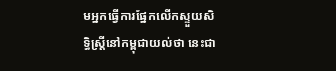មអ្នកធ្វើការផ្នែកលើកស្ទួយសិទ្ធិស្រ្តីនៅកម្ពុជាយល់ថា នេះជា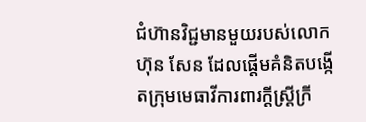ជំហ៊ានវិជ្ជមានមួយរបស់លោក ហ៊ុន សែន ដែលផ្តើមគំនិតបង្កើតក្រុមមេធាវីការពារក្តីស្រ្តីក្រី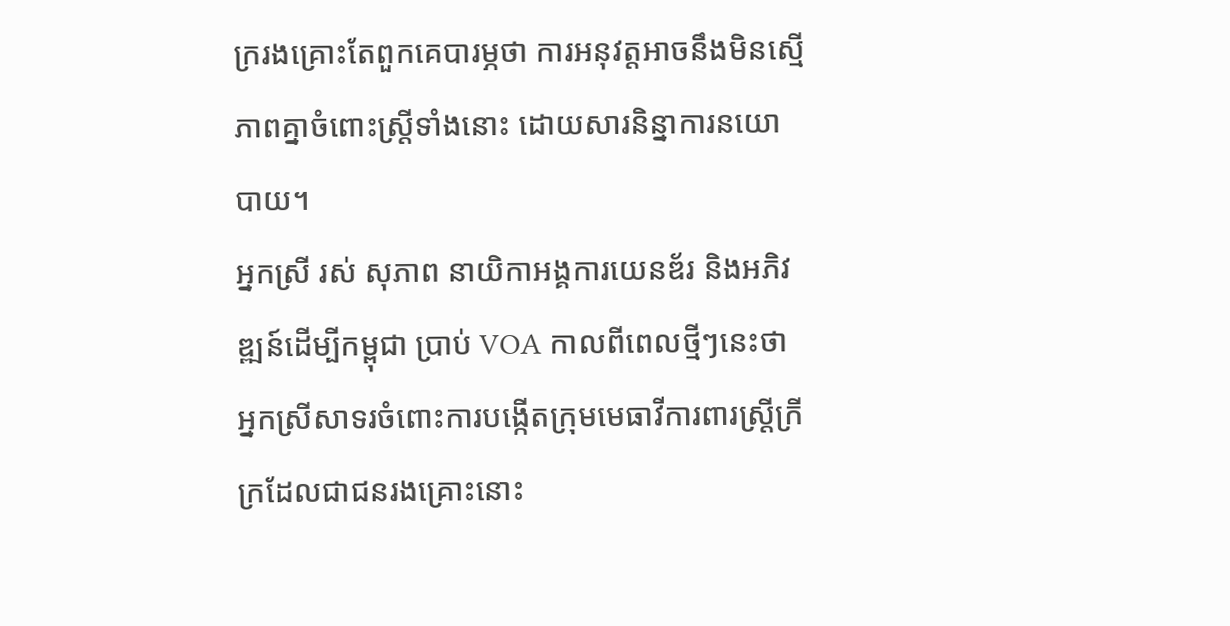ក្ររងគ្រោះតែពួកគេបារម្ភថា ការអនុវត្តអាចនឹងមិនស្មើភាពគ្នាចំពោះស្ត្រីទាំងនោះ ដោយសារនិន្នាការនយោបាយ។
អ្នកស្រី រស់ សុភាព នាយិកាអង្គការយេនឌ័រ និងអភិវឌ្ឍន៍ដើម្បីកម្ពុជា ប្រាប់ VOA កាលពីពេលថ្មីៗនេះថា អ្នកស្រីសាទរចំពោះការបង្កើតក្រុមមេធាវីការពារស្រ្តីក្រីក្រដែលជាជនរងគ្រោះនោះ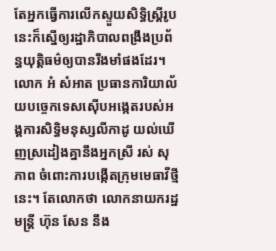តែអ្នកធ្វើការលើកស្ទួយសិទ្ធិស្ត្រីរូបនេះក៏ស្នើឲ្យរដ្ឋាភិបាលពង្រឹងប្រព័ន្ធយុត្តិធម៌ឲ្យបានរឹងមាំផងដែរ។
លោក អំ សំអាត ប្រធានការិយាល័យបច្ចេកទេសស៊ើបអង្កេតរបស់អង្គការសិទ្ធិមនុស្សលីកាដូ យល់ឃើញស្រដៀងគ្នានឹងអ្នកស្រី រស់ សុភាព ចំពោះការបង្កើតក្រុមមេធាវីថ្មីនេះ។ តែលោកថា លោកនាយករដ្ឋមន្ត្រី ហ៊ុន សែន នឹង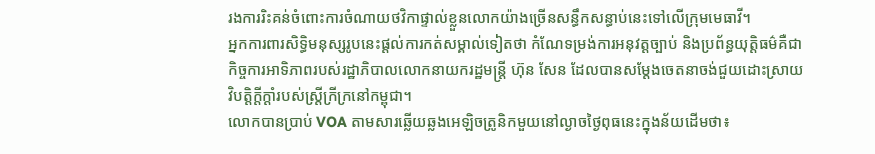រងការរិះគន់ចំពោះការចំណាយថវិកាផ្ទាល់ខ្លួនលោកយ៉ាងច្រើនសន្ធឹកសន្ធាប់នេះទៅលើក្រុមមេធាវី។
អ្នកការពារសិទ្ធិមនុស្សរូបនេះផ្តល់ការកត់សម្គាល់ទៀតថា កំណែទម្រង់ការអនុវត្តច្បាប់ និងប្រព័ន្ធយុត្តិធម៌គឺជាកិច្ចការអាទិភាពរបស់រដ្ឋាភិបាលលោកនាយករដ្ឋមន្ត្រី ហ៊ុន សែន ដែលបានសម្តែងចេតនាចង់ជួយដោះស្រាយវិបត្តិក្ដីក្ដាំរបស់ស្ត្រីក្រីក្រនៅកម្ពុជា។
លោកបានប្រាប់ VOA តាមសារឆ្លើយឆ្លងអេឡិចត្រូនិកមួយនៅល្ងាចថ្ងៃពុធនេះក្នុងន័យដើមថា៖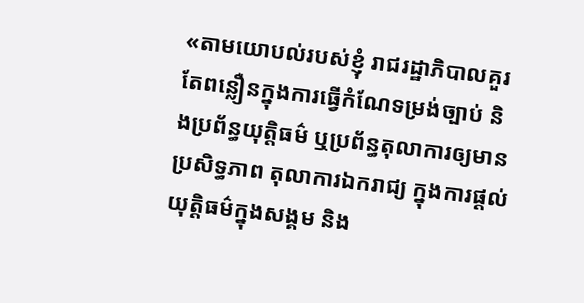«តាមយោបល់របស់ខ្ញុំ រាជរដ្ឋាភិបាលគួរតែពន្លឿនក្នុងការធ្វើកំណែទម្រង់ច្បាប់ និងប្រព័ន្ធយុត្តិធម៌ ឬប្រព័ន្ធតុលាការឲ្យមានប្រសិទ្ធភាព តុលាការឯករាជ្យ ក្នុងការផ្តល់យុត្តិធម៌ក្នុងសង្គម និង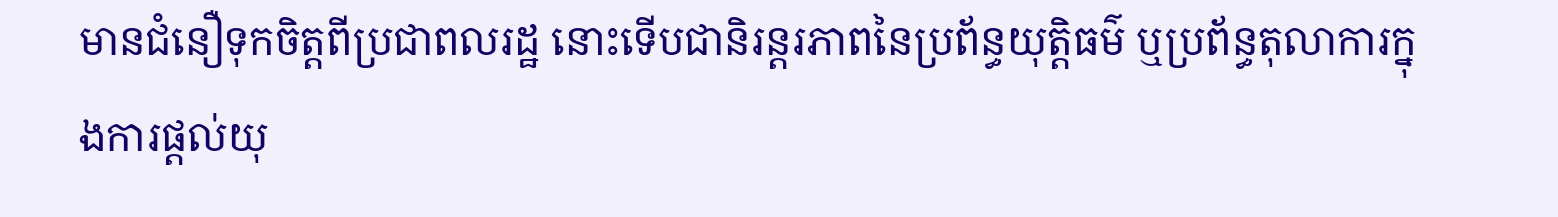មានជំនឿទុកចិត្តពីប្រជាពលរដ្ឋ នោះទើបជានិរន្តរភាពនៃប្រព័ន្ធយុត្តិធម៌ ឬប្រព័ន្ធតុលាការក្នុងការផ្តល់យុ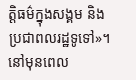ត្តិធម៌ក្នុងសង្គម និងប្រជាពលរដ្ឋទូទៅ»។
នៅមុនពេល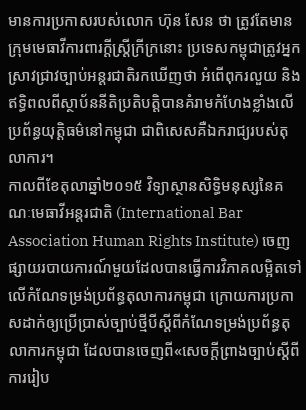មានការប្រកាសរបស់លោក ហ៊ុន សែន ថា ត្រូវតែមានក្រុមមេធាវីការពារក្តីស្រ្តីក្រីក្រនោះ ប្រទេសកម្ពុជាត្រូវអ្នកស្រាវជ្រាវច្បាប់អន្តរជាតិរកឃើញថា អំពើពុករលួយ និងឥទ្ធិពលពីស្ថាប័ននីតិប្រតិបត្តិបានគំរាមកំហែងខ្លាំងលើប្រព័ន្ធយុត្តិធម៌នៅកម្ពុជា ជាពិសេសគឺឯករាជ្យរបស់តុលាការ។
កាលពីខែតុលាឆ្នាំ២០១៥ វិទ្យាស្ថានសិទ្ធិមនុស្សនៃគណៈមេធាវីអន្តរជាតិ (International Bar Association Human Rights Institute) ចេញផ្សាយរបាយការណ៍មួយដែលបានធ្វើការវិភាគលម្អិតទៅលើកំណែទម្រង់ប្រព័ន្ធតុលាការកម្ពុជា ក្រោយការប្រកាសដាក់ឲ្យប្រើប្រាស់ច្បាប់ថ្មីបីស្តីពីកំណែទម្រង់ប្រព័ន្ធតុលាការកម្ពុជា ដែលបានចេញពី«សេចក្តីព្រាងច្បាប់ស្តីពីការរៀប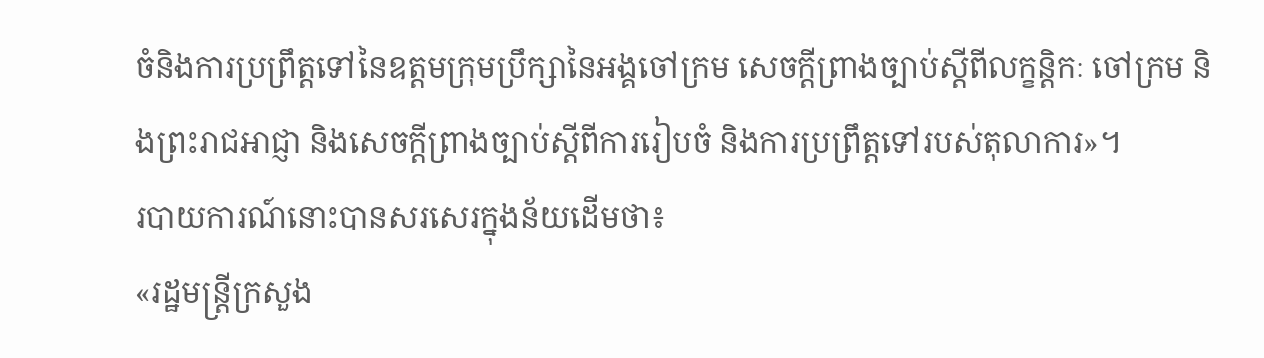ចំនិងការប្រព្រឹត្តទៅនៃឧត្តមក្រុមប្រឹក្សានៃអង្គចៅក្រម សេចក្តីព្រាងច្បាប់ស្តីពីលក្ខន្តិកៈ ចៅក្រម និងព្រះរាជអាជ្ញា និងសេចក្តីព្រាងច្បាប់ស្តីពីការរៀបចំ និងការប្រព្រឹត្តទៅរបស់តុលាការ»។
របាយការណ៍នោះបានសរសេរក្នុងន័យដើមថា៖
«រដ្ឋមន្ត្រីក្រសួង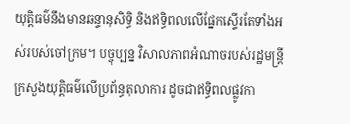យុត្តិធម៌នឹងមានឆន្ទានុសិទ្ធិ និងឥទ្ធិពលលើផែ្នកស្ទើរតែទាំងអស់របស់ចៅក្រម។ បច្ចុប្បន្ន វិសាលភាពអំណាចរបស់រដ្ឋមន្ត្រីក្រសួងយុត្តិធម៌លើប្រព័ន្ធតុលាការ ដូចជាឥទ្ធិពលផ្លូវកា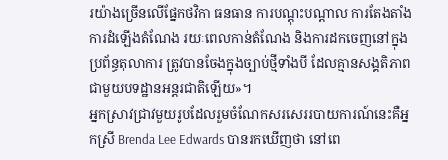រយ៉ាងច្រើនលើផ្នែកថវិកា ធនធាន ការបណ្តុះបណ្តាល ការតែងតាំង ការដំឡើងតំណែង រយៈពេលកាន់តំណែង និងការដកចេញនៅក្នុងប្រព័ន្ធតុលាការ ត្រូវបានចែងក្នុងច្បាប់ថ្មីទាំងបី ដែលគ្មានសង្គតិភាពជាមួយបទដ្ឋានអន្តរជាតិឡើយ»។
អ្នកស្រាវជ្រាវមួយរូបដែលរួមចំណែកសរសេររបាយការណ៍នេះគឺអ្នកស្រី Brenda Lee Edwards បានរកឃើញថា នៅពេ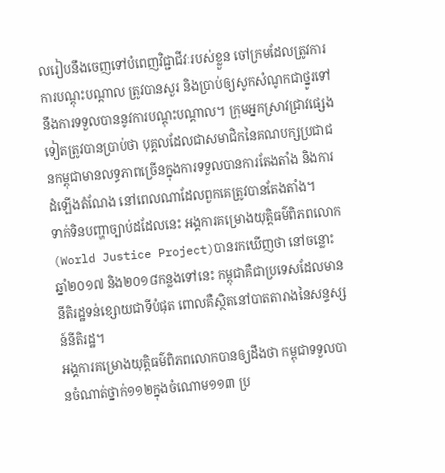លរៀបនឹងចេញទៅបំពេញវិជ្ជាជីវៈរបស់ខ្លួន ចៅក្រមដែលត្រូវការការបណ្តុះបណ្តាល ត្រូវបានសួរ និងប្រាប់ឲ្យសូកសំណូកជាថ្នូរទៅនឹងការទទួលបាននូវការបណ្តុះបណ្តាល។ ក្រុមអ្នកស្រាវជ្រាវផ្សេងទៀតត្រូវបានប្រាប់ថា បុគ្គលដែលជាសមាជិកនៃគណបក្សប្រជាជនកម្ពុជាមានលទ្ធភាពច្រើនក្នុងការទទួលបានការតែងតាំង និងការដំឡើងតំណែង នៅពេលណាដែលពួកគេត្រូវបានតែងតាំង។
ទាក់ទិនបញ្ហាច្បាប់ដដែលនេះ អង្គការគម្រោងយុត្តិធម៌ពិភពលោក (World Justice Project)បានរកឃើញថា នៅចន្លោះឆ្នាំ២០១៧ និង២០១៨កន្លងទៅនេះ កម្ពុជាគឺជាប្រទេសដែលមាននីតិរដ្ឋទន់ខ្សោយជាទីបំផុត ពោលគឺស្ថិតនៅបាតតារាងនៃសន្ទស្សន៍នីតិរដ្ឋ។
អង្គការគម្រោងយុត្តិធម៌ពិភពលោកបានឲ្យដឹងថា កម្ពុជាទទួលបានចំណាត់ថ្នាក់១១២ក្នុងចំណោម១១៣ ប្រ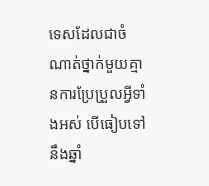ទេសដែលជាចំណាត់ថ្នាក់មួយគ្មានការប្រែប្រួលអ្វីទាំងអស់ បើធៀបទៅនឹងឆ្នាំ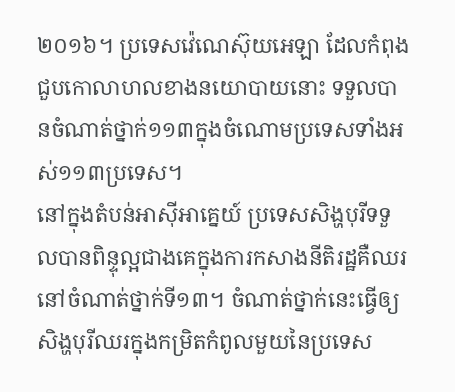២០១៦។ ប្រទេសវ៉េណេស៊ុយអេឡា ដែលកំពុងជួបកោលាហលខាងនយោបាយនោះ ទទួលបានចំណាត់ថ្នាក់១១៣ក្នុងចំណោមប្រទេសទាំងអស់១១៣ប្រទេស។
នៅក្នុងតំបន់អាស៊ីអាគ្នេយ៍ ប្រទេសសិង្ហបុរីទទួលបានពិន្ទុល្អជាងគេក្នុងការកសាងនីតិរដ្ឋគឺឈរនៅចំណាត់ថ្នាក់ទី១៣។ ចំណាត់ថ្នាក់នេះធ្វើឲ្យសិង្ហបុរីឈរក្នុងកម្រិតកំពូលមួយនៃប្រទេស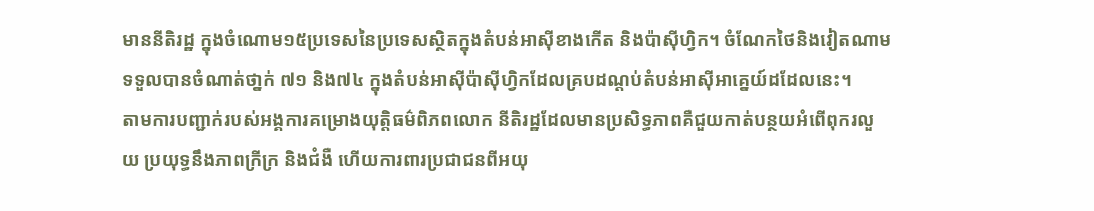មាននីតិរដ្ឋ ក្នុងចំណោម១៥ប្រទេសនៃប្រទេសស្ថិតក្នុងតំបន់អាស៊ីខាងកើត និងប៉ាស៊ីហ្វិក។ ចំណែកថៃនិងវៀតណាមទទួលបានចំណាត់ថា្នក់ ៧១ និង៧៤ ក្នុងតំបន់អាស៊ីប៉ាស៊ីហ្វិកដែលគ្របដណ្តប់តំបន់អាស៊ីអាគេ្នយ៍ដដែលនេះ។
តាមការបញ្ជាក់របស់អង្គការគម្រោងយុត្តិធម៌ពិភពលោក នីតិរដ្ឋដែលមានប្រសិទ្ធភាពគឺជួយកាត់បន្ថយអំពើពុករលួយ ប្រយុទ្ធនឹងភាពក្រីក្រ និងជំងឺ ហើយការពារប្រជាជនពីអយុ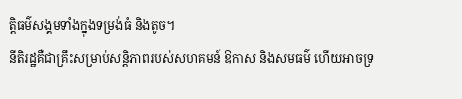ត្តិធម៌សង្គមទាំងក្នុងទម្រង់ធំ និងតូច។
នីតិរដ្ឋគឺជាគ្រឹះសម្រាប់សន្តិភាពរបស់សហគមន៍ ឱកាស និងសមធម៌ ហើយអាចទ្រ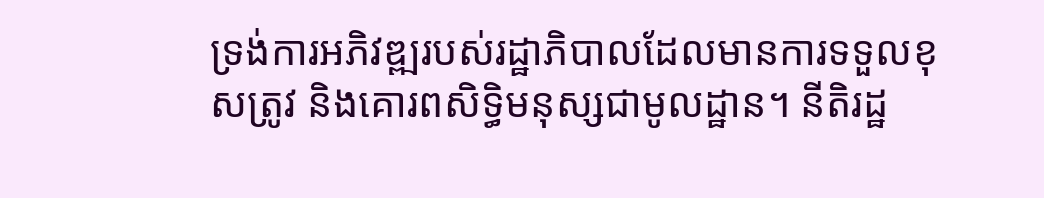ទ្រង់ការអភិវឌ្ឍរបស់រដ្ឋាភិបាលដែលមានការទទួលខុសត្រូវ និងគោរពសិទ្ធិមនុស្សជាមូលដ្ឋាន។ នីតិរដ្ឋ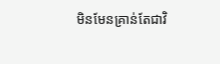មិនមែនគ្រាន់តែជាវិ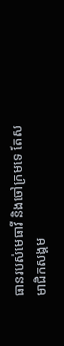ធានរបស់មេធាវី និងចៅក្រមទេ តែសមាជិកសង្គម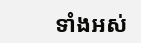ទាំងអស់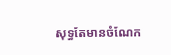សុទ្ធតែមានចំណែក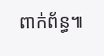ពាក់ព័ន្ធ៕